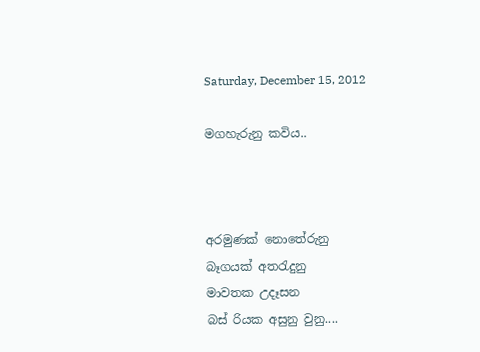Saturday, December 15, 2012

මගහැරුනු කවිය..



අරමුණක් නොතේරුනු
බෑගයක් අතරැදුනු
මාවතක උදෑසන
බස් රියක අසුනු වුනු....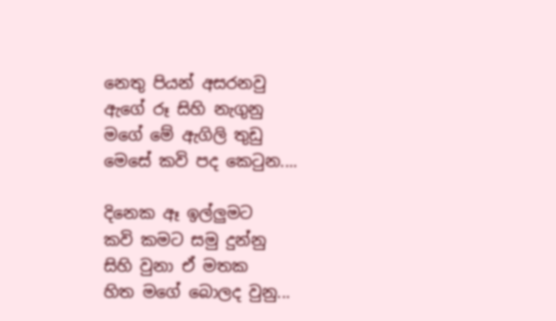නෙතු පියන් අසරනවු
ඇගේ රූ සිහි නැගුනු
මගේ මේ ඇගිලි තුඩු
මෙසේ කවි පද ‍කෙටුන....

දිනෙක ඈ ඉල්ලුමට
කවි කමට සමු දුන්නු
සිහි වුනා ඒ මතක
හිත මගේ බොලද වුනු...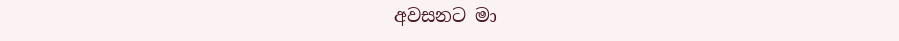අවසනට මා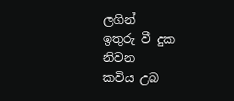ලගින්
ඉතුරු වී දුක නිවන
කවිය උබ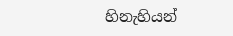හිනැහියන්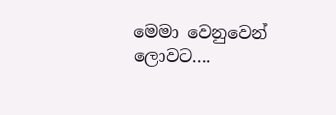මෙමා වෙනුවෙන් ලොවට....